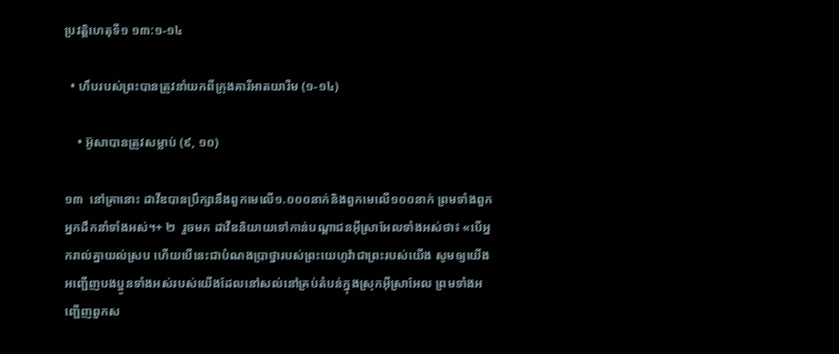ប្រវត្តិហេតុទី១ ១៣:១-១៤

  • ហឹបរបស់ព្រះបានត្រូវនាំយកពីក្រុងគារីអាតយារីម (១-១៤)

    • អ៊ូសាបានត្រូវសម្លាប់ (៩, ១០)

១៣  នៅគ្រានោះ ដាវីឌបានប្រឹក្សានឹងពួកមេលើ១.០០០នាក់និងពួកមេលើ១០០នាក់ ព្រមទាំងពួកអ្នកដឹកនាំទាំងអស់។+ ២  រួចមក ដាវីឌនិយាយទៅកាន់បណ្ដាជនអ៊ីស្រាអែលទាំងអស់ថា៖ «បើអ្នករាល់គ្នាយល់ស្រប ហើយបើនេះជាបំណងប្រាថ្នារបស់ព្រះយេហូវ៉ាជាព្រះរបស់យើង សូមឲ្យយើងអញ្ជើញបងប្អូនទាំងអស់របស់យើងដែលនៅសល់នៅគ្រប់តំបន់ក្នុងស្រុកអ៊ីស្រាអែល ព្រមទាំងអញ្ជើញពួកស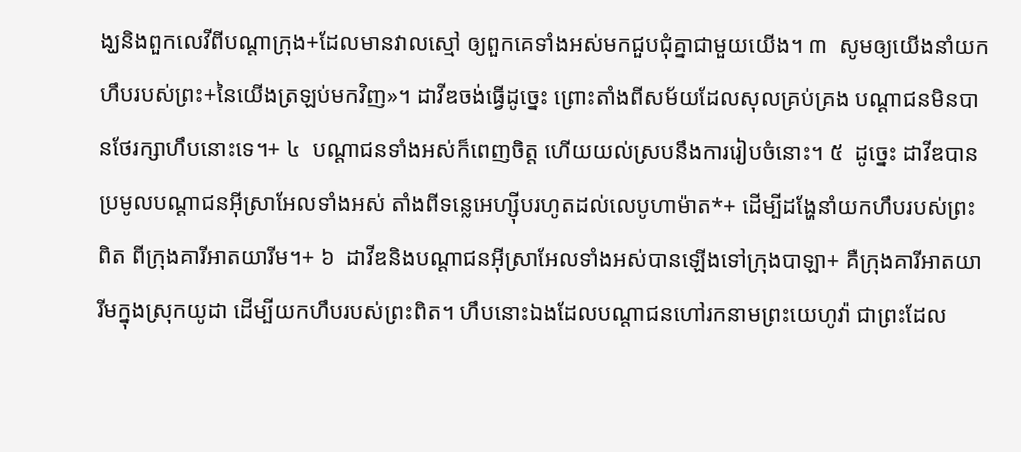ង្ឃនិងពួកលេវីពីបណ្ដាក្រុង+ដែលមានវាលស្មៅ ឲ្យពួកគេទាំងអស់មកជួបជុំគ្នាជាមួយយើង។ ៣  សូមឲ្យយើងនាំយកហឹបរបស់ព្រះ+នៃយើងត្រឡប់មកវិញ»។ ដាវីឌចង់ធ្វើដូច្នេះ ព្រោះតាំងពីសម័យដែលសុលគ្រប់គ្រង បណ្ដាជនមិនបានថែរក្សាហឹបនោះទេ។+ ៤  បណ្ដាជនទាំងអស់ក៏ពេញចិត្ត ហើយយល់ស្របនឹងការរៀបចំនោះ។ ៥  ដូច្នេះ ដាវីឌបានប្រមូលបណ្ដាជនអ៊ីស្រាអែលទាំងអស់ តាំងពីទន្លេអេហ្ស៊ីបរហូតដល់លេបូហាម៉ាត*+ ដើម្បីដង្ហែនាំយកហឹបរបស់ព្រះពិត ពីក្រុងគារីអាតយារីម។+ ៦  ដាវីឌនិងបណ្ដាជនអ៊ីស្រាអែលទាំងអស់បានឡើងទៅក្រុងបាឡា+ គឺក្រុងគារីអាតយារីមក្នុងស្រុកយូដា ដើម្បីយកហឹបរបស់ព្រះពិត។ ហឹបនោះឯងដែលបណ្ដាជនហៅរកនាមព្រះយេហូវ៉ា ជាព្រះដែល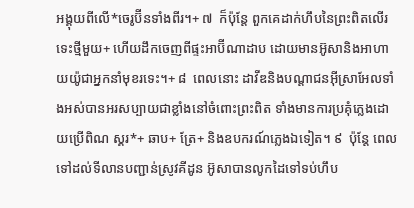អង្គុយពីលើ*ចេរូប៊ីនទាំងពីរ។+ ៧  ក៏ប៉ុន្តែ ពួកគេដាក់ហឹបនៃព្រះពិតលើរទេះថ្មីមួយ+ ហើយដឹកចេញពីផ្ទះអាប៊ីណាដាប ដោយមានអ៊ូសានិងអាហាយយ៉ូជាអ្នកនាំមុខរទេះ។+ ៨  ពេលនោះ ដាវីឌនិងបណ្ដាជនអ៊ីស្រាអែលទាំងអស់បានអរសប្បាយជាខ្លាំងនៅចំពោះព្រះពិត ទាំងមានការប្រគុំភ្លេងដោយប្រើពិណ ស្គរ*+ ឆាប+ ត្រែ+ និងឧបករណ៍ភ្លេងឯទៀត។ ៩  ប៉ុន្តែ ពេលទៅដល់ទីលានបញ្ជាន់ស្រូវគីដូន អ៊ូសាបានលូកដៃទៅទប់ហឹប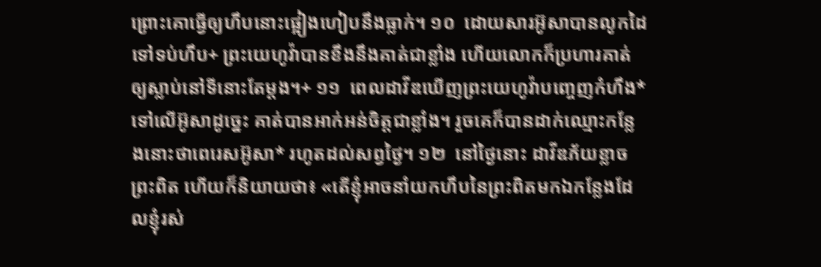ព្រោះគោធ្វើឲ្យហឹបនោះផ្អៀងហៀបនឹងធ្លាក់។ ១០  ដោយសារអ៊ូសាបានលូកដៃទៅទប់ហឹប+ ព្រះយេហូវ៉ាបានខឹងនឹងគាត់ជាខ្លាំង ហើយលោកក៏ប្រហារគាត់ឲ្យស្លាប់នៅទីនោះតែម្ដង។+ ១១  ពេលដាវីឌឃើញព្រះយេហូវ៉ាបញ្ចេញកំហឹង*ទៅលើអ៊ូសាដូច្នេះ គាត់បានអាក់អន់ចិត្តជាខ្លាំង។ រួចគេក៏បានដាក់ឈ្មោះកន្លែងនោះថាពេរេសអ៊ូសា* រហូតដល់សព្វថ្ងៃ។ ១២  នៅថ្ងៃនោះ ដាវីឌភ័យខ្លាចព្រះពិត ហើយក៏និយាយថា៖ «តើខ្ញុំអាចនាំយកហឹបនៃព្រះពិតមកឯកន្លែងដែលខ្ញុំរស់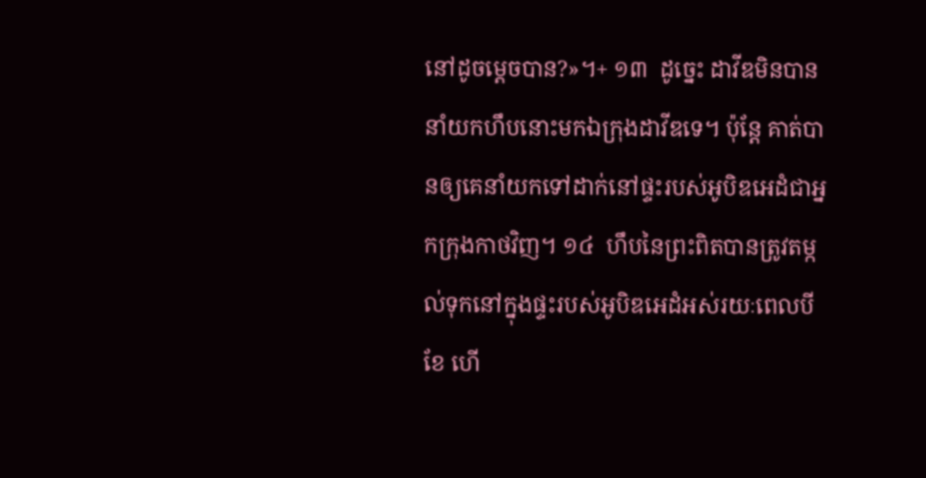នៅដូចម្ដេចបាន?»។+ ១៣  ដូច្នេះ ដាវីឌមិនបាននាំយកហឹបនោះមកឯក្រុងដាវីឌទេ។ ប៉ុន្តែ គាត់បានឲ្យគេនាំយកទៅដាក់នៅផ្ទះរបស់អូបិឌអេដំជាអ្នកក្រុងកាថវិញ។ ១៤  ហឹបនៃព្រះពិតបានត្រូវតម្កល់ទុកនៅក្នុងផ្ទះរបស់អូបិឌអេដំអស់រយៈពេលបីខែ ហើ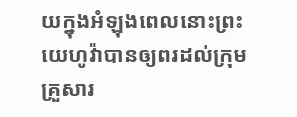យក្នុងអំឡុងពេលនោះព្រះយេហូវ៉ាបានឲ្យពរដល់ក្រុមគ្រួសារ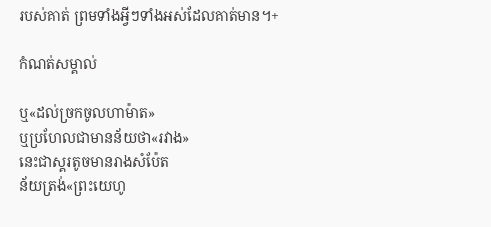របស់គាត់ ព្រមទាំងអ្វីៗទាំងអស់ដែលគាត់មាន។+

កំណត់សម្គាល់

ឬ«ដល់ច្រកចូលហាម៉ាត»
ឬប្រហែលជាមានន័យថា«រវាង»
នេះជាស្គរតូចមានរាងសំប៉ែត
ន័យត្រង់«ព្រះយេហូ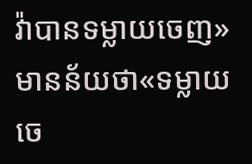វ៉ាបានទម្លាយចេញ»
មានន័យថា«ទម្លាយចេ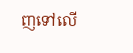ញទៅលើ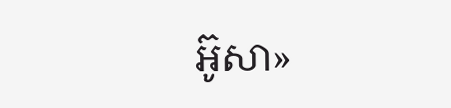អ៊ូសា»